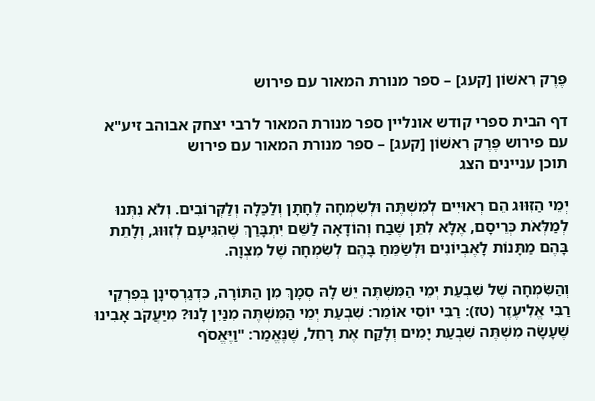פֶּרֶק רִאשׁוֹן [קעג] – ספר מנורת המאור עם פירוש

דף הבית ספרי קודש אונליין ספר מנורת המאור לרבי יצחק אבוהב זיע"א עם פירוש פֶּרֶק רִאשׁוֹן [קעג] – ספר מנורת המאור עם פירוש
תוכן עניינים הצג

יְמֵי הַזִּוּוּג הֵם רְאוּיִים לְמִשְׁתֶּה וּלְשִׂמְחָה לֶחָתָן וְלַכַּלָה וְלַקְּרוֹבִים. וְלֹא נִתְּנוּ לְמַלְּאֹת כְּרֵיסָם, אֶלָּא לִתֵּן שֶׁבַח וְהוֹדָאָה לַשֵּׁם יִתְבָּרַךְ שֶׁהִגִּיעָם לְזִוּוּג, וְלָתֵת בָּהֶם מַתָּנוֹת לָאֶבְיוֹנִים וּלְשַׂמֵּחַ בָּהֶם לְשִׂמְחָה שֶׁל מִצְוָה.

וְהַשִּׂמְחָה שֶׁל שִׁבְעַת יְמֵי הַמִּשְׁתֶּה יֵשׁ לָהּ סְמָךְ מִן הַתּוֹרָה, כִּדְגַרְסִינָן בְּפִרְקֵי רַבִּי אֱלִיעֶזֶר (טז): רַבִּי יוֹסֵי אוֹמֵר: שִׁבְעַת יְמֵי הַמִּשְׁתֶּה מִנַּיִן לָנוּ? מִיַּעֲקֹב אָבִינוּ שֶׁעָשָׂה מִשְׁתֶּה שִׁבְעַת יָמִים וְלָקַח אֶת רָחֵל, שֶׁנֶּאֱמַר: "וַיֶּאֱסֹף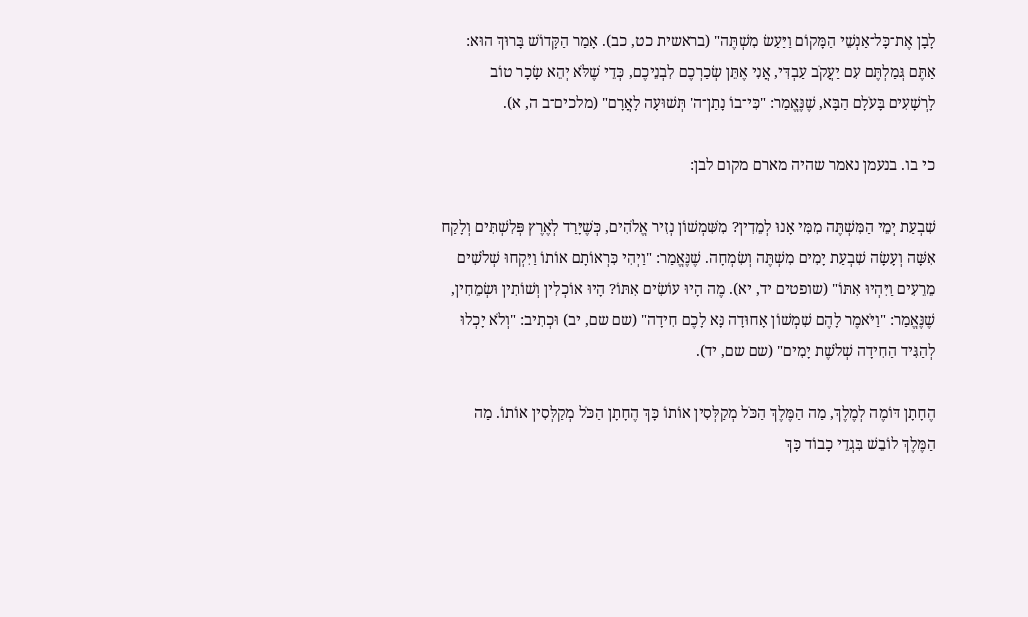לָבָן אֶת־כָּל־אַנְשֵׁי הַמָּקוֹם וַיַּעַשׂ מִשְׁתֶּה" (בראשית כט, כב). אָמַר הַקָּדוֹשׁ בָּרוּךְ הוּא: אַתֶּם גְּמַלְתֶּם עִם יַעֲקֹב עַבְדִּי, אֲנִי אֶתֵּן שְׂכַרְכֶם לִבְנֵיכֶם, כְּדֵי שֶׁלֹּא יְהֵא שָׂכָר טוֹב לָרְשָׁעִים בָּעֹלָם הַבָּא, שֶׁנֶּאֱמַר: "כִּי־בוֹ נָתַן־ה' תְּשׁוּעָה לָאֲרָם" (מלכים־ב ה, א).

כי בו. בנעמן נאמר שהיה מארם מקום לבן:

שִׁבְעַת יְמֵי הַמִּשְׁתֶּה מִמִּי אָנוּ לְמֵדִין? מִשִּׁמְשׁוֹן נְזִיר אֱלֹהִים, כְּשֶׁיָּרַד לְאֶרֶץ פְּלִשְׁתִּים וְלָקַח אִשָּׁה וְעָשָׂה שִׁבְעַת יָמִים מִשְׁתֶּה וְשִׂמְחָה. שֶׁנֶּאֱמַר: "וַיְהִי כִּרְאוֹתָם אוֹתוֹ וַיִּקְחוּ שְׁלֹשִׁים מֵרֵעִים וַיִּהְיוּ אִתּוֹ" (שופטים יד, יא). מֶה הָיוּ עוֹשִׂים אִתּוֹ? הָיוּ אוֹכְלִין וְשׁוֹתִין וּשְׂמֵחִין, שֶׁנֶּאֱמַר: "וַיֹּאמֶר לָהֶם שִׁמְשׁוֹן אָחוּדָה נָּא לָכֶם חִידָה" (שם שם, יב) וּכְתִיב: "וְלֹא יָכְלוּ לְהַגִּיד הַחִידָה שְׁלֹשֶׁת יָמִים" (שם שם, יד).

הֶחָתָן דּוֹמֶה לְמֶלֶךְ, מַה הַמֶּלֶךְ הַכֹּל מְקַלְּסִין אוֹתוֹ כָּךְ הֶחָתָן הַכֹּל מְקַלְּסִין אוֹתוֹ. מַה הַמֶּלֶךְ לוֹבֵשׁ בִּגְדֵי כָבוֹד כָּךְ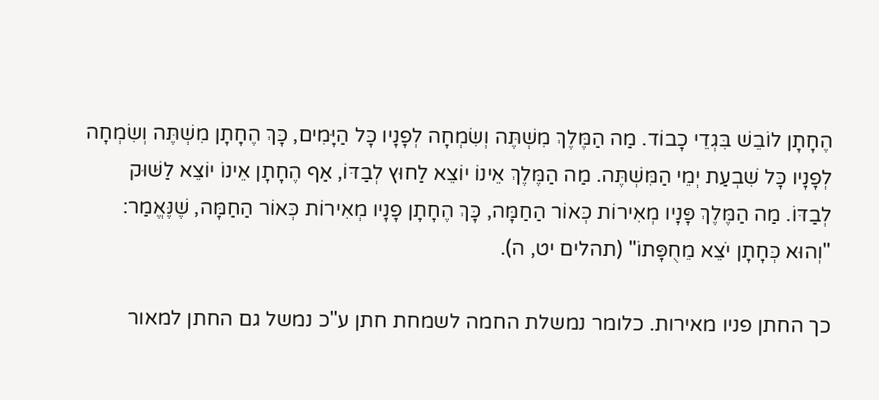הֶחָתָן לוֹבֵשׁ בִּגְדֵי כָבוֹד. מַה הַמֶּלֶךְ מִשְׁתֶּה וְשִׂמְחָה לְפָנָיו כָּל הַיָּמִים, כָּךְ הֶחָתָן מִשְׁתֶּה וְשִׂמְחָה לְפָנָיו כָּל שִׁבְעַת יְמֵי הַמִּשְׁתֶּה. מַה הַמֶּלֶךְ אֵינוֹ יוֹצֵא לַחוּץ לְבַדּוֹ, אַף הֶחָתָן אֵינוֹ יוֹצֵא לַשּׁוּק לְבַדּוֹ. מַה הַמֶּלֶךְ פָּנָיו מְאִירוֹת כְּאוֹר הַחַמָּה, כָּךְ הֶחָתָן פָנָיו מְאִירוֹת כְּאוֹר הַחַמָּה, שֶׁנֶּאֱמַר: "וְהוּא כְּחָתָן יֹצֵא מֵחֻפָּתוֹ" (תהלים יט, ה).

כך החתן פניו מאירות. כלומר נמשלת החמה לשמחת חתן ע"כ נמשל גם החתן למאור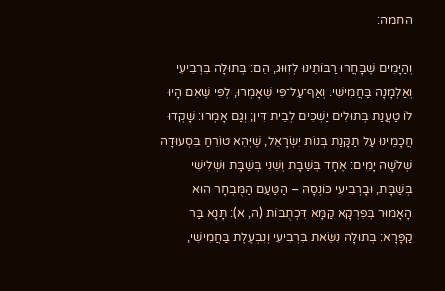החמה:

וְהַיָּמִים שֶׁבָּחֲרוּ רַבּוֹתֵינוּ לְזִוּוּג, הֵם: בְּתוּלָה בִּרְבִיעִי וְאַלְמָנָה בַּחֲמִישִׁי. וְאַף־עַל־פִּי שֶׁאָמְרוּ, לְפִי שֶׁאִם הָיוּ לוֹ טַעֲנַת בְּתוּלִים יַשְׁכִּים לְבֵית דִּין; וְגַם אָמְרוּ: שָׁקְדוּ חֲכָמֵינוּ עַל תַקָּנַת בְּנוֹת יִשְׂרָאֵל, שֶׁיְּהֵא טוֹרֵחַ בִּסְעוּדָה שְׁלֹשָׁה יָמִים: אֶחָד בְּשַׁבָּת וְשֵׁנִי בְּשַׁבָּת וּשְׁלִישִׁי בְּשַׁבָּת, וּבָרְבִיעִי כּוֹנְסָהּ – הַטַּעַם הַמֻּבְחָר הוּא הָאָמוּר בְּפִרְקָא קַמָּא דִּכְתֻבּוֹת (ה, א): תָּנָא בַּר קַפָּרָא: בְּתוּלָה נִשֵּׂאת בִּרְבִיעִי וְנִבְעֶלֶת בַּחֲמִישִׁי,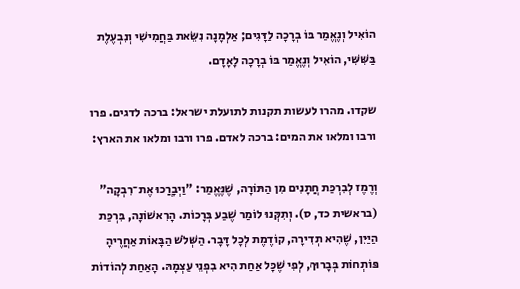הוֹאִיל וְנֶאֱמַר בּוֹ בְרָכָה לַדָּגִים; אַלְמָנָה נִשֵּׂאת בַּחֲמִישִׁי וְנִבְעֶלֶת בַּשִּׁשִּׁי, הוֹאִיל וְנֶאֱמַר בּוֹ בְרָכָה לָאָדָם.

שקדו. מהרו לעשות תקנות לתועלת ישראל: ברכה לדגים. פרו ורבו ומלאו את המים: ברכה לאדם. פרו ורבו ומלאו את הארץ:

וְרֶמֶז לְבִרְכַּת חֲתָנִים מִן הַתּוֹרָה, שֶׁנֶּאֱמַר: "וַיְבָרֲכוּ אֶת־רִבְקָה" (בראשית כד, ס). וְתִקְּנוּ לוֹמַר שֶׁבַע בְּרָכוֹת. הָרִאשׁוֹנָה, בִּרְכַּת הַיַּיִן, שֶׁהִיא תְדִירָה, קוֹדֶמֶת לְכָל דָּבָר. הַשְּׁלֹשׁ הַבָּאוֹת אַחֲרֶיהָ פּוֹתְחוֹת בְּבָרוּךְ, לְפִי שֶׁכָּל אַחַת הִיא בִפְנֵי עַצְמָהּ. הָאַחַת לְהוֹדוֹת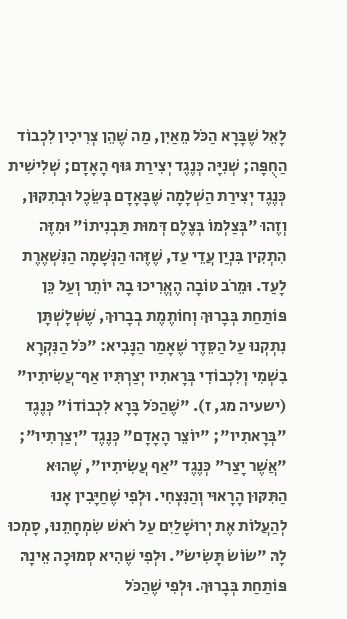לָאֵל שֶׁבָּרָא הַכֹּל מֵאַיִן, מַה שֶׁהֵן צְרִיכִין לִכְבוֹד הַחֻפָּה; שְׁנִיָּה כְּנֶגֶד יְצִירַת גּוּף הָאָדָם; שְׁלִישִׁית כְּנֶגֶד יְצִירַת הַשְׁלָמָה שֶּׁבָּאָדָם בְּשֵׂכֶל וּבְתִקּוּן, וְזֶהוּ "בְּצַלְמוֹ בְּצֶלֶם דְּמוּת תַּבְנִיתוֹ" וּמִזֶּה הִתְקִין בִּנְיַן עֲדֵי עַד, שֶׁזֶּהוּ הַנְּשָׁמָה הַנִּשְׁאֶרֶת לָעַד. וּמֵרֹב טוֹבָה הֶאֱרִיכוּ בָהּ יוֹתֵר וְעַל כֵּן פּוֹתַחַת בְּבָרוּךְ וְחוֹתֶמֶת בְבָרוּךְ, שֶׁשְּׁלָשְׁתָּן נִתְקְנוּ עַל הַסֵּדֶר שֶׁאָמַר הַנָּבִיא: "כֹּל הַנִּקְרָא בִשְׁמִי וְלִכְבוֹדִי בְּרָאתִיו יְצַרְתִּיו אַף־עֲשִׂיתִיו" (ישעיה מג, ז). "שֶׁהַכֹּל בָּרָא לִכְבוֹדוֹ" כְּנֶגֶד "בְּרָאתִיו"; "יוֹצֵר הָאָדָם" כְּנֶגֶד "יְצַרְתִיו"; "אֲשֶׁר יָצַר" כְּנֶגֶד "אַף עֲשִׂיתִיו", שֶׁהוּא הַתִּקּוּן הָרָאוּי וְהַנִּצְחִי. וּלְפִי שֶׁחַיָּבִין אָנוּ לְהַעֲלוֹת אֶת יְרוּשָׁלַיִם עַל רֹאשׁ שִׂמְחָתֵנוּ, סָמְכוּ לָהּ "שׂוֹשׂ תָּשִׂישׂ". וּלְפִי שֶׁהִיא סְמוּכָה אֵינָהּ פּוֹתַחַת בְּבָרוּךְ. וּלְפִי שֶׁהַכֹּל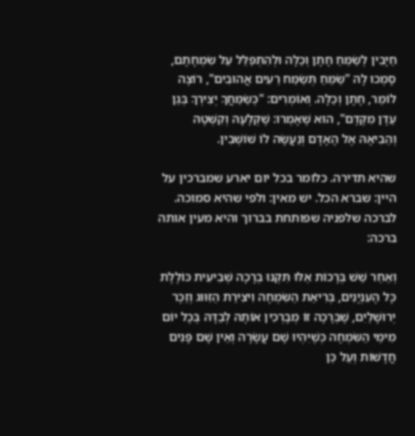חַיָּבִין לְשַׂמֵּחַ חָתָן וְכַלָּה וּלְהִתְפַּלֵּל עַל שִׂמְחָתָם, סָמְכוּ לָהּ "שַׂמֵּחַ תְּשַׂמַּח רֵעִים אֲהוּבִים", רוֹצֶה לוֹמַר, חָתָן וְכַלָּה. וְאוֹמְרִים: "כְּשַׂמֵּחֲךָ יְצִירְךָ בְּגַן עֵדֶן מִקֶּדֶם", הוּא שֶׁאָמְרוּ: שֶׁקְּלָעָהּ וְקִשְּׁטָהּ וְהֵבִיאָהּ אֶל הָאָדָם וְנַעֲשָׂה לוֹ שׁוֹשְׁבִין.

שהיא תדירה. כלומר בכל יום יארע שמברכין על היין: שברא הכל. יש מאין: ולפי שהיא סמוכה. לברכה שלפניה שפותחת בברוך והיא מעין אותה ברכה:

וְאַחַר שֵׁשׁ בְּרָכוֹת אֵלּוּ תִּקְּנוּ בְרָכָה שְׁבִיעִית כּוֹלֶלֶת כָּל הָעִנְיָנִים, בְּרִיאַת הַשִּׂמְחָה וִיצִירַת הַזִּוּוּג וְזֵכֶר יְרוּשָׁלַיִם, שֶׁבְּרָכָה זוֹ מְבָרְכִין אוֹתָהּ לְבַדָּהּ בְּכָל יוֹם מִימֵי הַשִּׂמְחָה כְּשֶׁיִּהְיוּ שָׁם עֲשָׂרָה וְאֵין שָׁם פָּנִים חֲדָשׁוֹת וְעַל כֵּן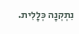נִתְקְנָה כְּלָלִית.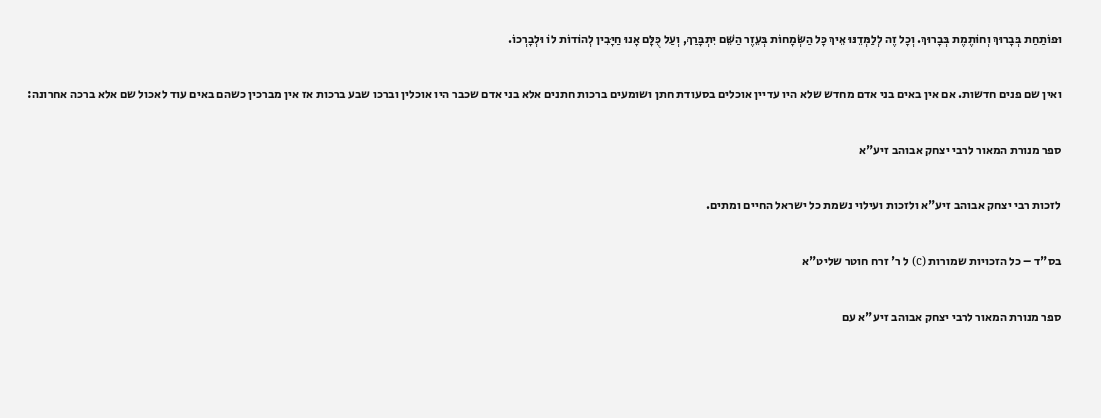וּפוֹתַחַת בְּבָרוּךְ וְחוֹתֶמֶת בְּבָרוּךְ. וְכָל זֶה לְלַמְּדֵנּוּ אֵיךְ כָּל הַשְּׂמָחוֹת בְּעֵזֶר הַשֵּׁם יִתְבָּרַךְ, וְעַל כֻּלָּם אָנוּ חַיָּבִין לְהוֹדוֹת לוֹ וּלְבָרְכוֹ.

ואין שם פנים חדשות. אם אין באים בני אדם מחדש שלא היו עדיין אוכלים בסעודת חתן ושומעים ברכות חתנים אלא בני אדם שכבר היו אוכלין וברכו שבע ברכות אז אין מברכין כשהם באים עוד לאכול שם אלא ברכה אחרונה:

ספר מנורת המאור לרבי יצחק אבוהב זיע"א

לזכות רבי יצחק אבוהב זיע"א ולזכות ועילוי נשמת כל ישראל החיים ומתים.

בס"ד – כל הזכויות שמורות (c) ל ר' זרח חוטר שליט"א

ספר מנורת המאור לרבי יצחק אבוהב זיע"א עם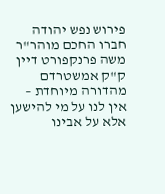פירוש נפש יהודה חברו החכם מוהר"ר משה פרנקפורט דיין ק"ק אמשטרדם מהדורה מיוחדת – אין לנו על מי להישען אלא על אבינו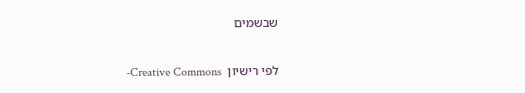שבשמים

לפי רישיון  Creative Commons-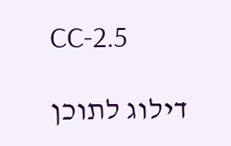CC-2.5

דילוג לתוכן